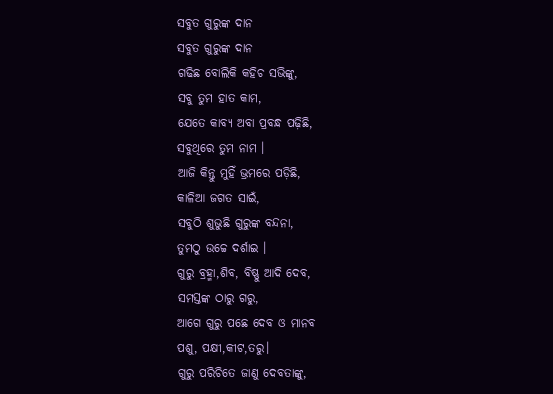ସବୁତ ଗୁରୁଙ୍କ ଦାନ
ସବୁତ ଗୁରୁଙ୍କ ଦାନ
ଗଢିଛ ବୋଲିକି କହିଚ ସଭିଙ୍କୁ,
ସବୁ ତୁମ ହାତ କାମ,
ଯେତେ କାବ୍ୟ ଅବା ପ୍ରବନ୍ଧ ପଢ଼ିଛି,
ସବୁଥିରେ ତୁମ ନାମ ।
ଆଜି କିନ୍ତୁ ମୁହିଁ ଭ୍ରମରେ ପଡ଼ିଛି,
କାଳିଆ ଜଗତ ସାଇଁ,
ସବୁଠି ଶୁଭୁଛି ଗୁରୁଙ୍କ ବନ୍ଦନା,
ତୁମଠୁ ଉଚ୍ଚେ ଦର୍ଶାଇ ।
ଗୁରୁ ବ୍ରହ୍ମା,ଶିବ, ବିଷ୍ଣୁ ଆଦି ଦେବ,
ସମସ୍ତଙ୍କ ଠାରୁ ଗରୁ,
ଆଗେ ଗୁରୁ ପଛେ ଦେବ ଓ ମାନବ
ପଶୁ, ପକ୍ଷୀ,କୀଟ,ତରୁ।
ଗୁରୁ ପରିଚିତେ ଜାଣୁ ଦେବତାଙ୍କୁ,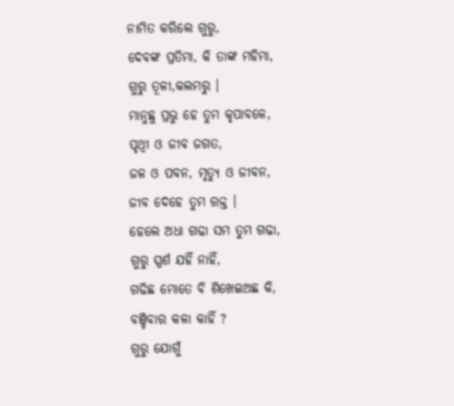ନାମିତ କରିଲେ ଗୁରୁ,
ଦେବଙ୍କ ପ୍ରତିମା, କି ତାଙ୍କ ମହିମା,
ଗୁରୁ ତୂଳୀ,କଲମରୁ ।
ମାନୁଛୁ ପ୍ରଭୁ ହେ ତୁମ କୃପାବଳେ,
ପୃଥ୍ୱୀ ଓ ଜୀବ ଜଗତ,
ଜଳ ଓ ପବନ, ମୃତ୍ୟୁ ଓ ଜୀବନ,
ଜୀବ ଦେହେ ତୁମ ରକ୍ତ ।
ହେଲେ ଅଧା ଗଢା ସମ ତୁମ ଗଢା,
ଗୁରୁ ସ୍ପର୍ଶ ଯହିଁ ନାହିଁ,
ଗଢିଛ ମୋତେ ବି ଶିଖେଇଅଛ କି,
ବଞ୍ଚିବାର କଳା କାହିଁ ?
ଗୁରୁ ଯୋଗୁଁ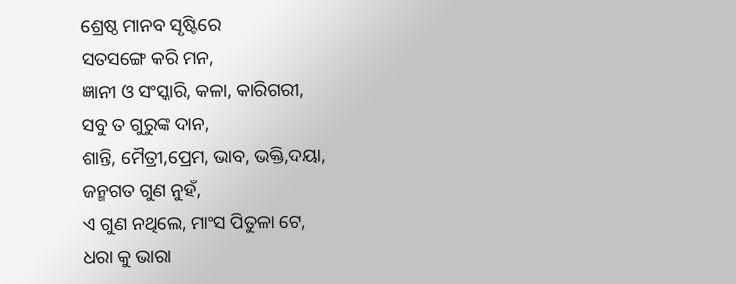ଶ୍ରେଷ୍ଠ ମାନବ ସୃଷ୍ଟିରେ
ସତସଙ୍ଗେ କରି ମନ,
ଜ୍ଞାନୀ ଓ ସଂସ୍କାରି, କଳା, କାରିଗରୀ,
ସବୁ ତ ଗୁରୁଙ୍କ ଦାନ,
ଶାନ୍ତି, ମୈତ୍ରୀ,ପ୍ରେମ, ଭାବ, ଭକ୍ତି,ଦୟା,
ଜନ୍ମଗତ ଗୁଣ ନୁହଁ,
ଏ ଗୁଣ ନଥିଲେ, ମାଂସ ପିତୁଳା ଟେ,
ଧରା କୁ ଭାରା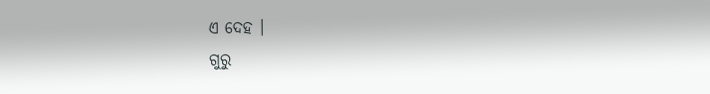ଏ ଦେହ ।
ଗୁରୁ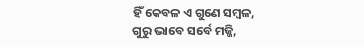ହିଁ କେବଳ ଏ ଗୁଣେ ସମ୍ବଳ,
ଗୁରୁ ଭାବେ ସର୍ବେ ମଜ୍ଜି,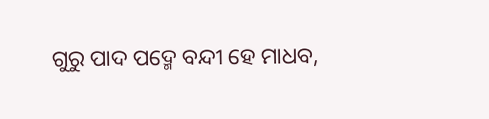ଗୁରୁ ପାଦ ପଦ୍ମେ ବନ୍ଦୀ ହେ ମାଧବ,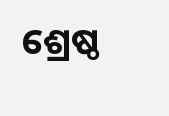ଶ୍ରେଷ୍ଠ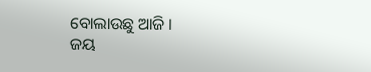ବୋଲାଉଛୁ ଆଜି ।
ଜୟ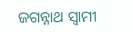ଜଗନ୍ନାଥ ସ୍ବାମୀ